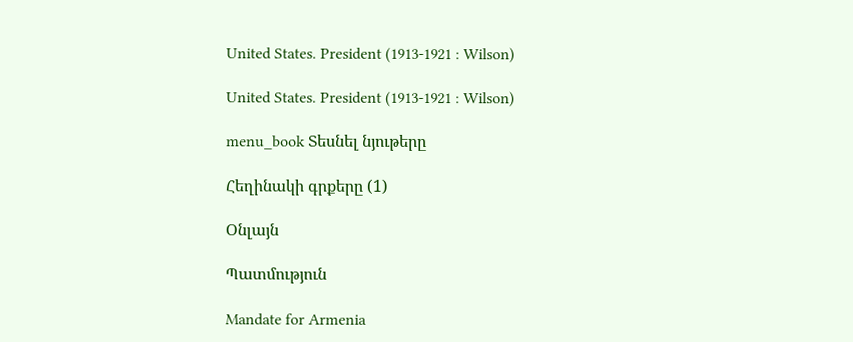United States. President (1913-1921 : Wilson)

United States. President (1913-1921 : Wilson)

menu_book Տեսնել նյութերը

Հեղինակի գրքերը (1)

Օնլայն

Պատմություն

Mandate for Armenia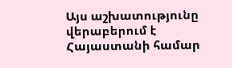Այս աշխատությունը վերաբերում է Հայաստանի համար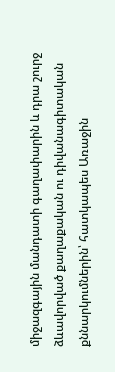միջազգային մանդատի գաղափարին և դրա շուրջ ձևավորված քաղաքական ու դիվանագիտական քննարկումներին՝ հատկապես Առաջին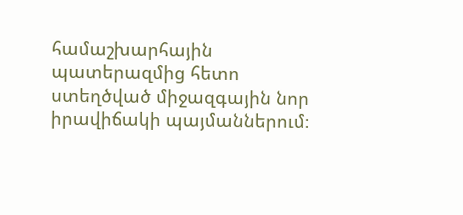համաշխարհային պատերազմից հետո ստեղծված միջազգային նոր իրավիճակի պայմաններում։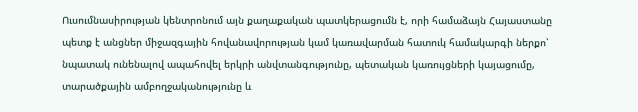Ուսումնասիրության կենտրոնում այն քաղաքական պատկերացումն է, որի համաձայն Հայաստանը պետք է անցներ միջազգային հովանավորության կամ կառավարման հատուկ համակարգի ներքո՝ նպատակ ունենալով ապահովել երկրի անվտանգությունը, պետական կառույցների կայացումը, տարածքային ամբողջականությունը և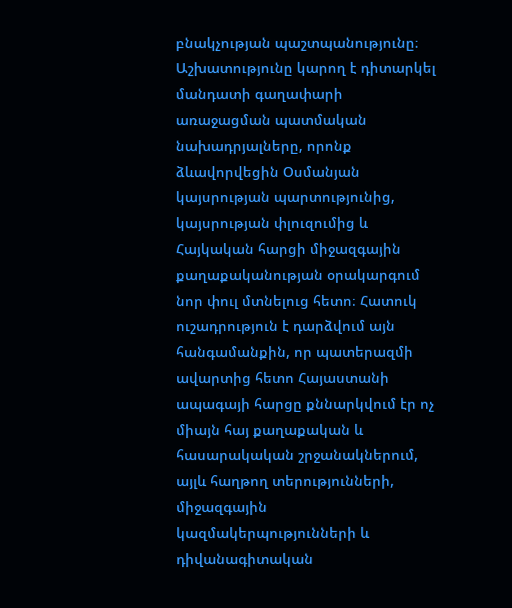բնակչության պաշտպանությունը։ Աշխատությունը կարող է դիտարկել մանդատի գաղափարի առաջացման պատմական նախադրյալները, որոնք ձևավորվեցին Օսմանյան կայսրության պարտությունից, կայսրության փլուզումից և Հայկական հարցի միջազգային քաղաքականության օրակարգում նոր փուլ մտնելուց հետո։ Հատուկ ուշադրություն է դարձվում այն հանգամանքին, որ պատերազմի ավարտից հետո Հայաստանի ապագայի հարցը քննարկվում էր ոչ միայն հայ քաղաքական և հասարակական շրջանակներում, այլև հաղթող տերությունների, միջազգային կազմակերպությունների և դիվանագիտական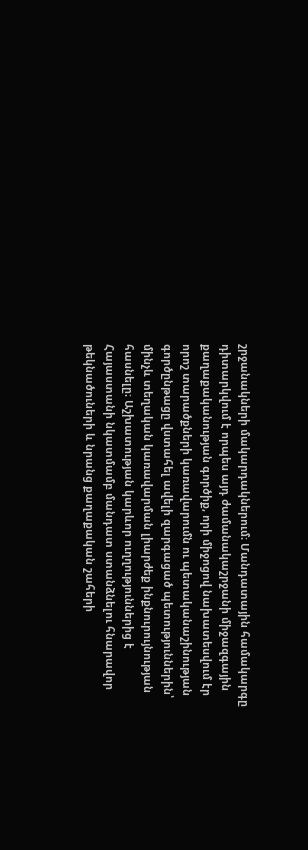շրջանակների մակարդակներում։ Մանդատային համակարգը դիտարկվում է որպես այդ ժամանակաշրջանի միջազգային քաղաքականության գործիք, որի միջոցով նախատեսվում էր որոշ տարածքների կառավարումն ու պետականաշինության գործընթացը վստահել ավելի զարգացած պետություններին՝ մինչև տեղական կառավարման լիարժեք ինքնուրույնության հասնելը։ Աշխատության կարևոր ուղղություններից է Հայաստանի նկատմամբ մանդատ ստանձնելու հնարավոր թեկնածուների և նրանց քաղաքական շահերի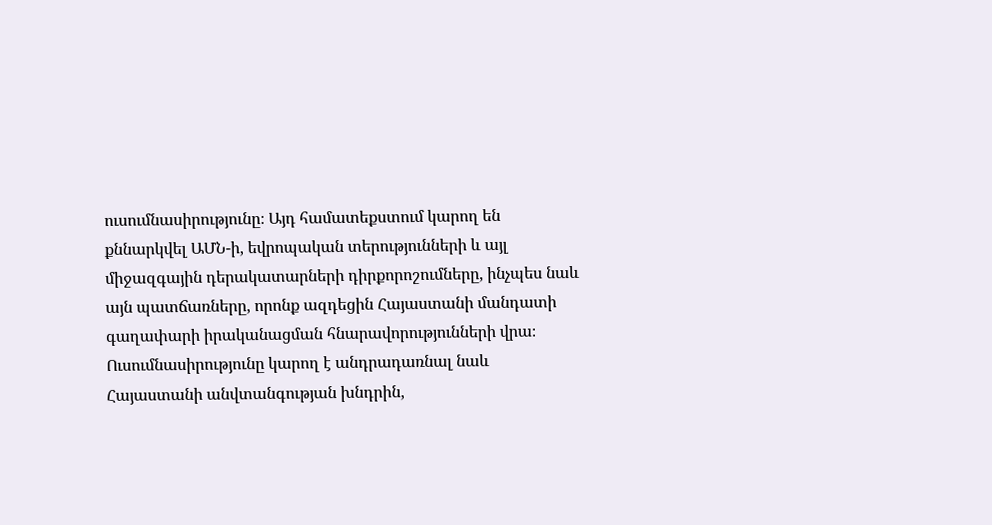ուսումնասիրությունը։ Այդ համատեքստում կարող են քննարկվել ԱՄՆ-ի, եվրոպական տերությունների և այլ միջազգային դերակատարների դիրքորոշումները, ինչպես նաև այն պատճառները, որոնք ազդեցին Հայաստանի մանդատի գաղափարի իրականացման հնարավորությունների վրա։ Ուսումնասիրությունը կարող է անդրադառնալ նաև Հայաստանի անվտանգության խնդրին,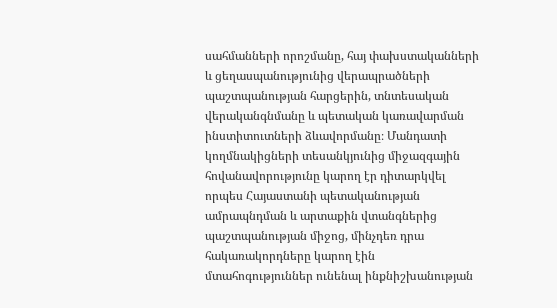սահմանների որոշմանը, հայ փախստականների և ցեղասպանությունից վերապրածների պաշտպանության հարցերին, տնտեսական վերականգնմանը և պետական կառավարման ինստիտուտների ձևավորմանը։ Մանդատի կողմնակիցների տեսանկյունից միջազգային հովանավորությունը կարող էր դիտարկվել որպես Հայաստանի պետականության ամրապնդման և արտաքին վտանգներից պաշտպանության միջոց, մինչդեռ դրա հակառակորդները կարող էին մտահոգություններ ունենալ ինքնիշխանության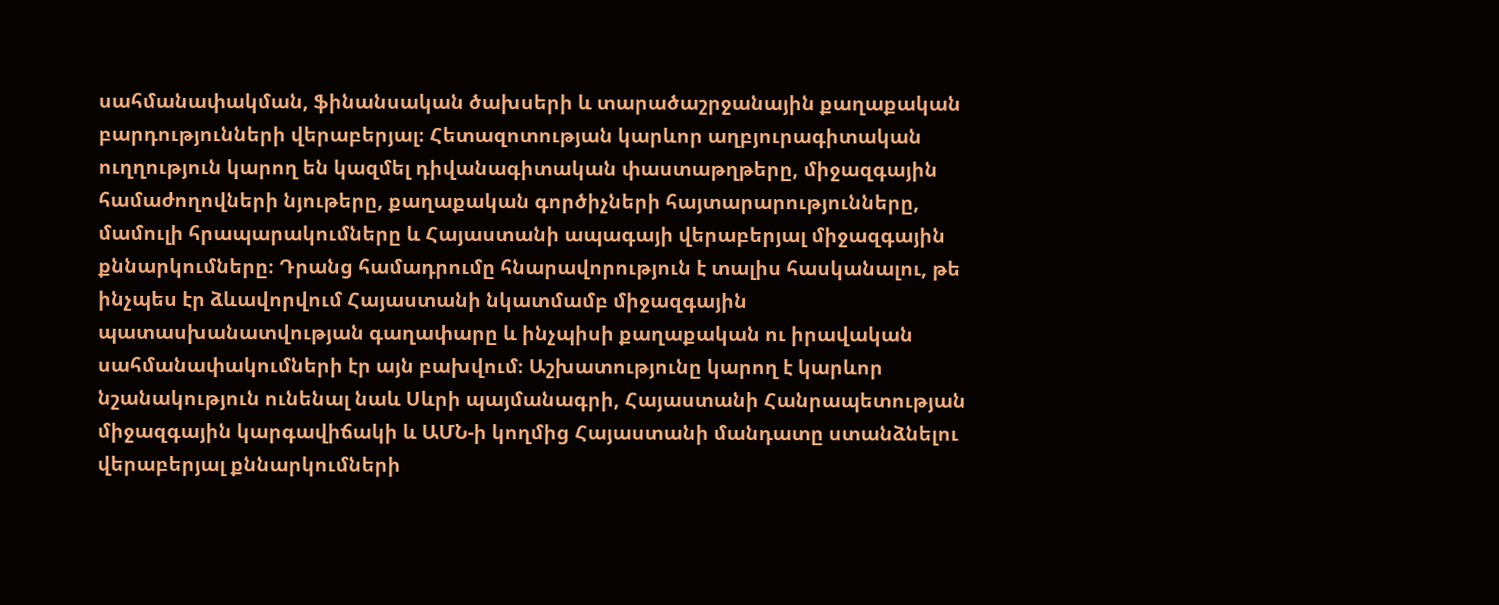սահմանափակման, ֆինանսական ծախսերի և տարածաշրջանային քաղաքական բարդությունների վերաբերյալ։ Հետազոտության կարևոր աղբյուրագիտական ուղղություն կարող են կազմել դիվանագիտական փաստաթղթերը, միջազգային համաժողովների նյութերը, քաղաքական գործիչների հայտարարությունները, մամուլի հրապարակումները և Հայաստանի ապագայի վերաբերյալ միջազգային քննարկումները։ Դրանց համադրումը հնարավորություն է տալիս հասկանալու, թե ինչպես էր ձևավորվում Հայաստանի նկատմամբ միջազգային պատասխանատվության գաղափարը և ինչպիսի քաղաքական ու իրավական սահմանափակումների էր այն բախվում։ Աշխատությունը կարող է կարևոր նշանակություն ունենալ նաև Սևրի պայմանագրի, Հայաստանի Հանրապետության միջազգային կարգավիճակի և ԱՄՆ-ի կողմից Հայաստանի մանդատը ստանձնելու վերաբերյալ քննարկումների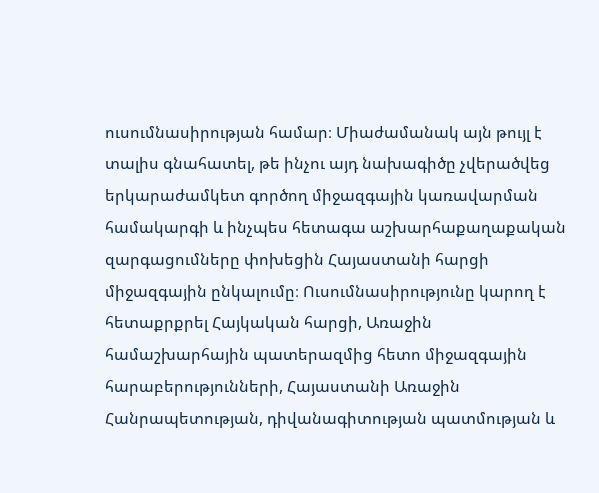ուսումնասիրության համար։ Միաժամանակ այն թույլ է տալիս գնահատել, թե ինչու այդ նախագիծը չվերածվեց երկարաժամկետ գործող միջազգային կառավարման համակարգի և ինչպես հետագա աշխարհաքաղաքական զարգացումները փոխեցին Հայաստանի հարցի միջազգային ընկալումը։ Ուսումնասիրությունը կարող է հետաքրքրել Հայկական հարցի, Առաջին համաշխարհային պատերազմից հետո միջազգային հարաբերությունների, Հայաստանի Առաջին Հանրապետության, դիվանագիտության պատմության և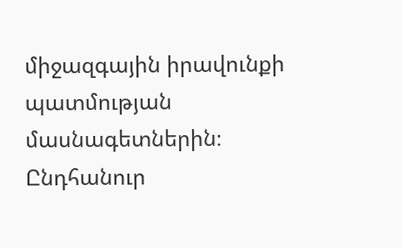միջազգային իրավունքի պատմության մասնագետներին։ Ընդհանուր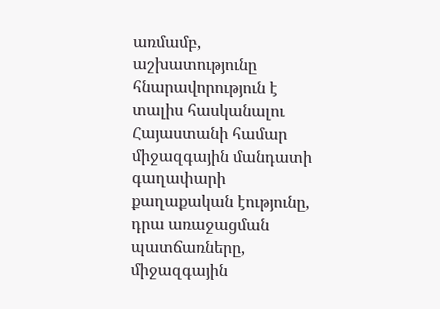առմամբ, աշխատությունը հնարավորություն է տալիս հասկանալու Հայաստանի համար միջազգային մանդատի գաղափարի քաղաքական էությունը, դրա առաջացման պատճառները, միջազգային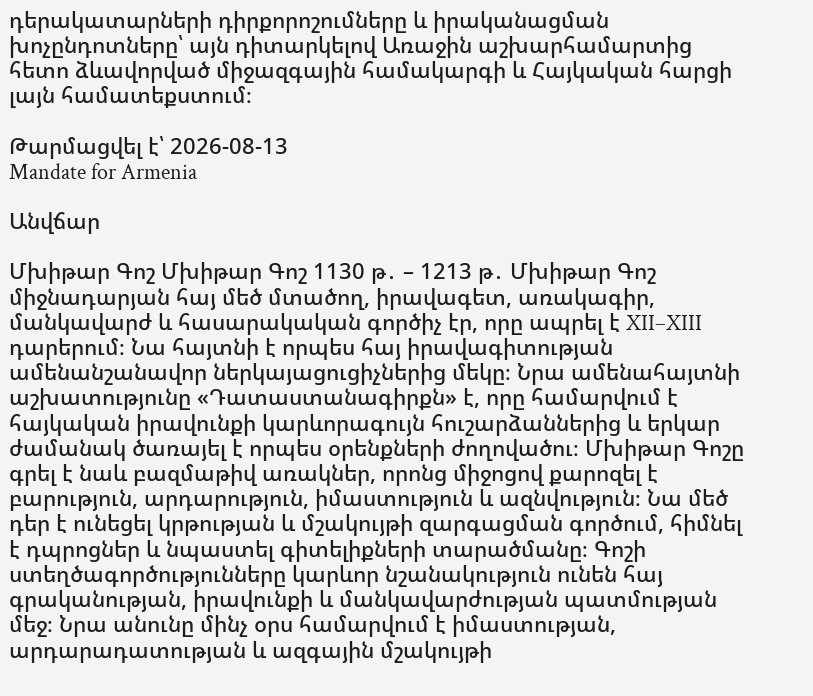դերակատարների դիրքորոշումները և իրականացման խոչընդոտները՝ այն դիտարկելով Առաջին աշխարհամարտից հետո ձևավորված միջազգային համակարգի և Հայկական հարցի լայն համատեքստում։

Թարմացվել է՝ 2026-08-13
Mandate for Armenia

Անվճար

Մխիթար Գոշ Մխիթար Գոշ 1130 թ․ – 1213 թ․ Մխիթար Գոշ միջնադարյան հայ մեծ մտածող, իրավագետ, առակագիր, մանկավարժ և հասարակական գործիչ էր, որը ապրել է XII–XIII դարերում։ Նա հայտնի է որպես հայ իրավագիտության ամենանշանավոր ներկայացուցիչներից մեկը։ Նրա ամենահայտնի աշխատությունը «Դատաստանագիրքն» է, որը համարվում է հայկական իրավունքի կարևորագույն հուշարձաններից և երկար ժամանակ ծառայել է որպես օրենքների ժողովածու։ Մխիթար Գոշը գրել է նաև բազմաթիվ առակներ, որոնց միջոցով քարոզել է բարություն, արդարություն, իմաստություն և ազնվություն։ Նա մեծ դեր է ունեցել կրթության և մշակույթի զարգացման գործում, հիմնել է դպրոցներ և նպաստել գիտելիքների տարածմանը։ Գոշի ստեղծագործությունները կարևոր նշանակություն ունեն հայ գրականության, իրավունքի և մանկավարժության պատմության մեջ։ Նրա անունը մինչ օրս համարվում է իմաստության, արդարադատության և ազգային մշակույթի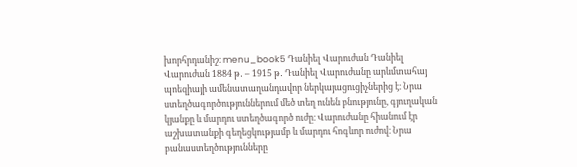խորհրդանիշ։ menu_book5 Դանիել Վարուժան Դանիել Վարուժան 1884 թ․ – 1915 թ․ Դանիել Վարուժանը արևմտահայ պոեզիայի ամենատաղանդավոր ներկայացուցիչներից է։ Նրա ստեղծագործություններում մեծ տեղ ունեն բնությունը, գյուղական կյանքը և մարդու ստեղծագործ ուժը։ Վարուժանը հիանում էր աշխատանքի գեղեցկությամբ և մարդու հոգևոր ուժով։ Նրա բանաստեղծությունները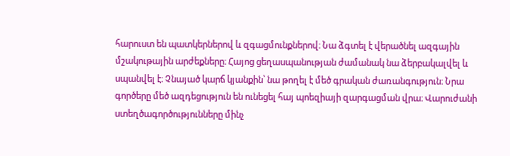հարուստ են պատկերներով և զգացմունքներով։ Նա ձգտել է վերածնել ազգային մշակութային արժեքները։ Հայոց ցեղասպանության ժամանակ նա ձերբակալվել և սպանվել է։ Չնայած կարճ կյանքին՝ նա թողել է մեծ գրական ժառանգություն։ Նրա գործերը մեծ ազդեցություն են ունեցել հայ պոեզիայի զարգացման վրա։ Վարուժանի ստեղծագործությունները մինչ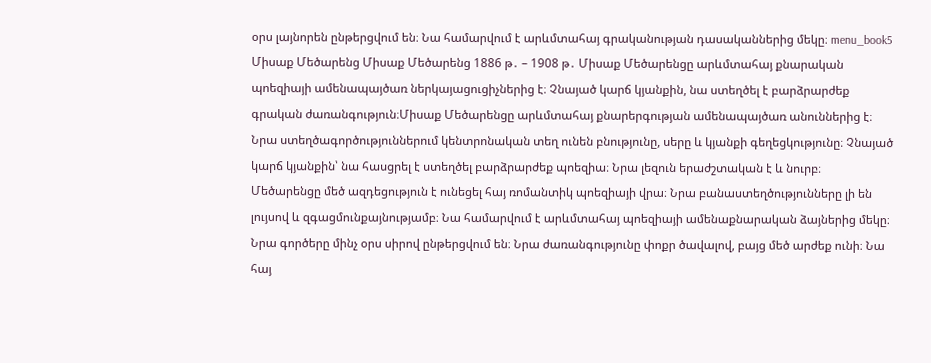օրս լայնորեն ընթերցվում են։ Նա համարվում է արևմտահայ գրականության դասականներից մեկը։ menu_book5 Միսաք Մեծարենց Միսաք Մեծարենց 1886 թ․ – 1908 թ․ Միսաք Մեծարենցը արևմտահայ քնարական պոեզիայի ամենապայծառ ներկայացուցիչներից է։ Չնայած կարճ կյանքին, նա ստեղծել է բարձրարժեք գրական ժառանգություն։Միսաք Մեծարենցը արևմտահայ քնարերգության ամենապայծառ անուններից է։ Նրա ստեղծագործություններում կենտրոնական տեղ ունեն բնությունը, սերը և կյանքի գեղեցկությունը։ Չնայած կարճ կյանքին՝ նա հասցրել է ստեղծել բարձրարժեք պոեզիա։ Նրա լեզուն երաժշտական է և նուրբ։ Մեծարենցը մեծ ազդեցություն է ունեցել հայ ռոմանտիկ պոեզիայի վրա։ Նրա բանաստեղծությունները լի են լույսով և զգացմունքայնությամբ։ Նա համարվում է արևմտահայ պոեզիայի ամենաքնարական ձայներից մեկը։ Նրա գործերը մինչ օրս սիրով ընթերցվում են։ Նրա ժառանգությունը փոքր ծավալով, բայց մեծ արժեք ունի։ Նա հայ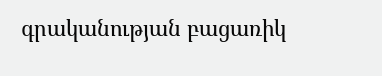գրականության բացառիկ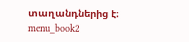տաղանդներից է։ menu_book2